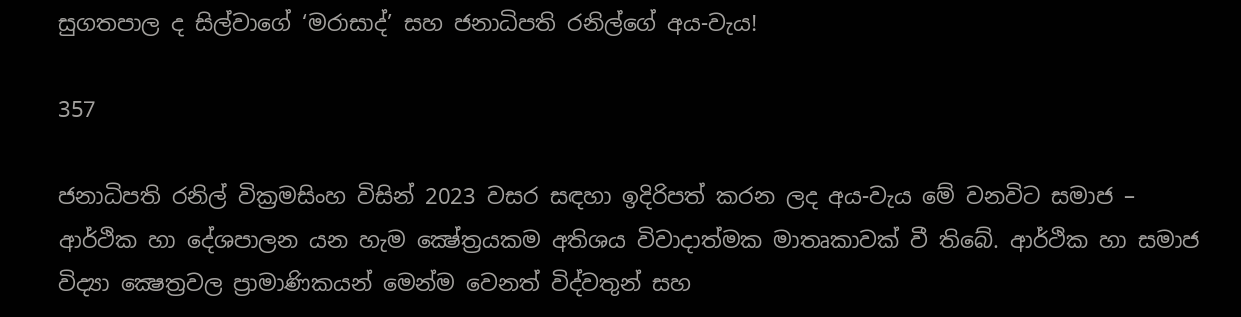සුගතපාල ද සිල්වාගේ ‘මරාසාද්’ සහ ජනාධිපති රනිල්ගේ අය-වැය!

357

ජනාධිපති රනිල් වික්‍රමසිංහ විසින් 2023 වසර සඳහා ඉදිරිපත් කරන ලද අය-වැය මේ වනවිට සමාජ – ආර්ථික හා දේශපාලන යන හැම ක්‍ෂේත්‍රයකම අතිශය විවාදාත්මක මාතෘකාවක් වී තිබේ. ආර්ථික හා සමාජ විද්‍යා ක්‍ෂෙත්‍රවල ප්‍රාමාණිකයන් මෙන්ම වෙනත් විද්වතුන් සහ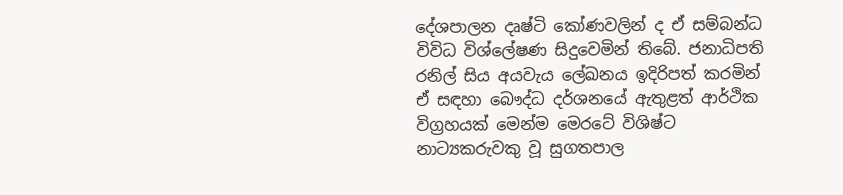දේශපාලන දෘෂ්ටි කෝණවලින් ද ඒ සම්බන්ධ විවිධ විශ්ලේෂණ සිදුවෙමින් තිබේ. ජනාධිපති රනිල් සිය අයවැය ලේඛනය ඉදිරිපත් කරමින් ඒ සඳහා බෞද්ධ දර්ශනයේ ඇතුළත් ආර්ථික විග්‍රහයක් මෙන්ම මෙරටේ විශිෂ්ට නාට්‍යකරුවකු වූ සුගතපාල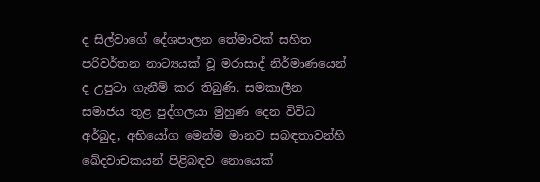ද සිල්වාගේ දේශපාලන තේමාවක් සහිත පරිවර්තන නාට්‍යයක් වූ මරාසාද් නිර්මාණයෙන් ද උපුටා ගැනීම් කර තිබුණි. සමකාලීන සමාජය තුළ පුද්ගලයා මුහුණ දෙන විවිධ අර්බුද, අභියෝග මෙන්ම මානව සබඳතාවන්හි ඛේදවාචකයන් පිළිබඳව නොයෙක්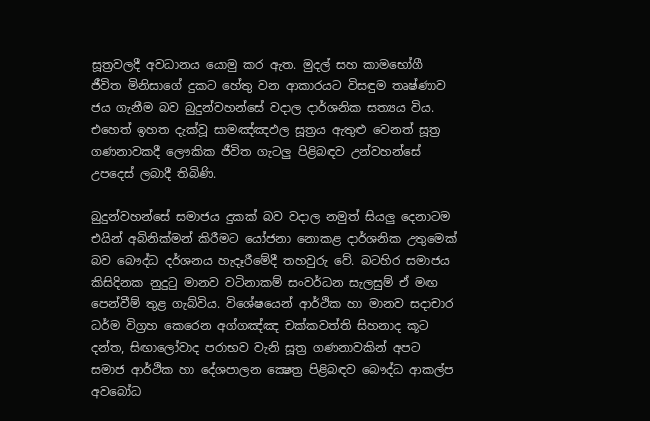සූත්‍රවලදී අවධානය යොමු කර ඇත. මුදල් සහ කාමභෝගී ජීවිත මිනිසාගේ දුකට හේතු වන ආකාරයට විසඳුම තෘෂ්ණාව ජය ගැනීම බව බුදුන්වහන්සේ වදාල දාර්ශනික සත්‍යය විය. එහෙත් ඉහත දැක්වූ සාමඤ්ඤඵල සූත්‍රය ඇතුළු වෙනත් සූත්‍ර ගණනාවකදී ලෞකික ජීවිත ගැටලු පිළිබඳව උන්වහන්සේ උපදෙස් ලබාදී තිබිණි.

බුදුන්වහන්සේ සමාජය දුකක් බව වදාල නමුත් සියලු දෙනාටම එයින් අබිනික්මන් කිරීමට යෝජනා නොකළ දාර්ශනික උතුමෙක් බව බෞද්ධ දර්ශනය හැදෑරීමේදී තහවුරු වේ. බටහිර සමාජය කිසිදිනක නුදුටු මානව වටිනාකම් සංවර්ධන සැලසුම් ඒ මඟ පෙන්වීම් තුළ ගැබ්විය. විශේෂයෙන් ආර්ථික හා මානව සදාචාර ධර්ම විග්‍රහ කෙරෙන අග්ගඤ්ඤ චක්කවත්ති සිහනාද කූට දන්ත, සිඟාලෝවාද පරාභව වැනි සූත්‍ර ගණනාවකින් අපට සමාජ ආර්ථික හා දේශපාලන ක්‍ෂෙත්‍ර පිළිබඳව බෞද්ධ ආකල්ප අවබෝධ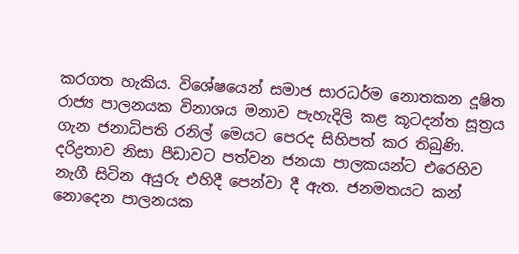කරගත හැකිය. විශේෂයෙන් සමාජ සාරධර්ම නොතකන දූෂිත රාජ්‍ය පාලනයක විනාශය මනාව පැහැදිලි කළ කූටදන්ත සූත්‍රය ගැන ජනාධිපති රනිල් මෙයට පෙරද සිහිපත් කර තිබුණි. දරිද්‍රතාව නිසා පීඩාවට පත්වන ජනයා පාලකයන්ට එරෙහිව නැගී සිටින අයුරු එහිදී පෙන්වා දී ඇත. ජනමතයට කන් නොදෙන පාලනයක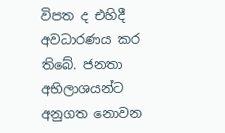විපත ද එහිදී අවධාරණය කර තිබේ. ජනතා අභිලාශයන්ට අනුගත නොවන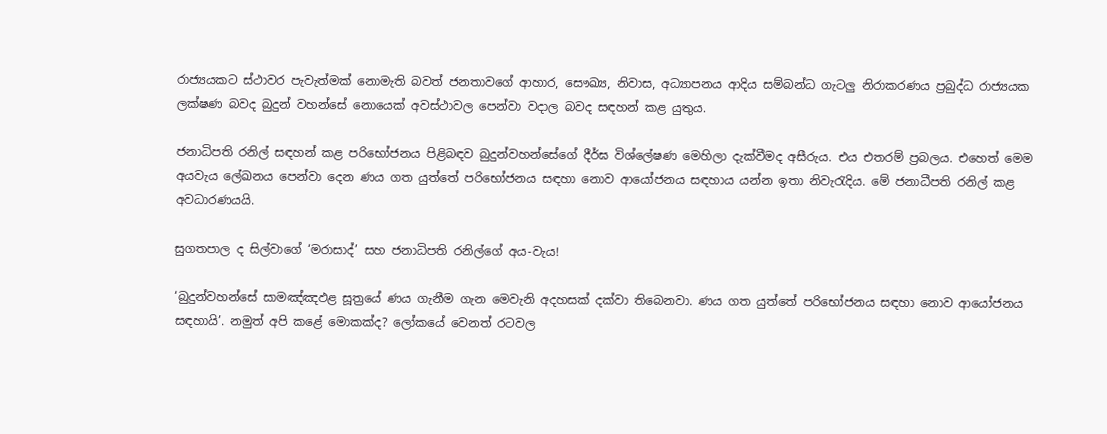රාජ්‍යයකට ස්ථාවර පැවැත්මක් නොමැති බවත් ජනතාවගේ ආහාර, සෞඛ්‍ය, නිවාස, අධ්‍යාපනය ආදිය සම්බන්ධ ගැටලු නිරාකරණය ප්‍රබුද්ධ රාජ්‍යයක ලක්ෂණ බවද බුදුන් වහන්සේ නොයෙක් අවස්ථාවල පෙන්වා වදාල බවද සඳහන් කළ යුතුය.

ජනාධිපති රනිල් සඳහන් කළ පරිභෝජනය පිළිබඳව බුදුන්වහන්සේගේ දීර්ඝ විශ්ලේෂණ මෙහිලා දැක්වීමද අසීරුය. එය එතරම් ප්‍රබලය. එහෙත් මෙම අයවැය ලේඛනය පෙන්වා දෙන ණය ගත යුත්තේ පරිභෝජනය සඳහා නොව ආයෝජනය සඳහාය යන්න ඉතා නිවැරැදිය. මේ ජනාධීපති රනිල් කළ අවධාරණයයි.

සුගතපාල ද සිල්වාගේ ‘මරාසාද්’ සහ ජනාධිපති රනිල්ගේ අය-වැය!

‘බුදුන්වහන්සේ සාමඤ්ඤඵළ සූත්‍රයේ ණය ගැනීම ගැන මෙවැනි අදහසක් දක්වා තිබෙනවා. ණය ගත යුත්තේ පරිභෝජනය සඳහා නොව ආයෝජනය සඳහායි’. නමුත් අපි කළේ මොකක්ද? ලෝකයේ වෙනත් රටවල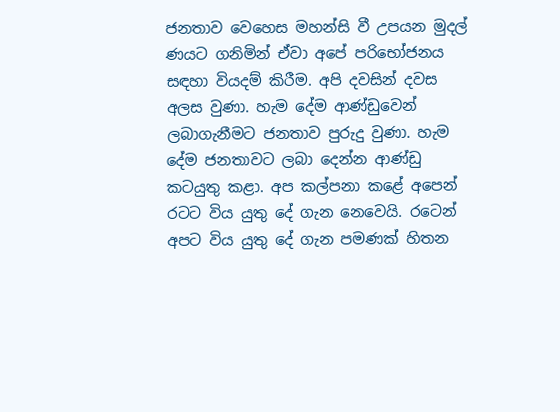ජනතාව වෙහෙස මහන්සි වී උපයන මුදල් ණයට ගනිමින් ඒවා අපේ පරිභෝජනය සඳහා වියදම් කිරීම. අපි දවසින් දවස අලස වුණා. හැම දේම ආණ්ඩුවෙන් ලබාගැනීමට ජනතාව පුරුදු වුණා. හැම දේම ජනතාවට ලබා දෙන්න ආණ්ඩු කටයුතු කළා. අප කල්පනා කළේ අපෙන් රටට විය යුතු දේ ගැන නෙවෙයි. රටෙන් අපට විය යුතු දේ ගැන පමණක් හිතන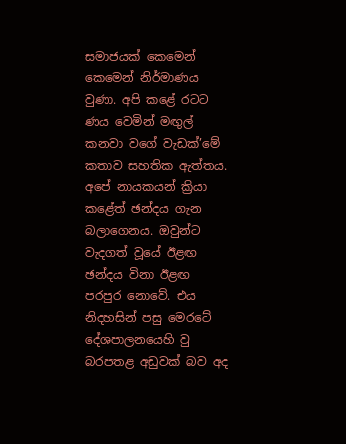සමාජයක් කෙමෙන් කෙමෙන් නිර්මාණය වුණා. අපි කළේ රටට ණය වෙමින් මඟුල් කනවා වගේ වැඩක්’මේ කතාව සහතික ඇත්තය. අපේ නායකයන් ක්‍රියා කළේත් ඡන්දය ගැන බලාගෙනය. ඔවුන්ට වැදගත් වූයේ ඊළඟ ඡන්දය විනා ඊළඟ පරපුර නොවේ. එය නිදහසින් පසු මෙරටේ දේශපාලනයෙහි වු බරපතළ අඩුවක් බව අද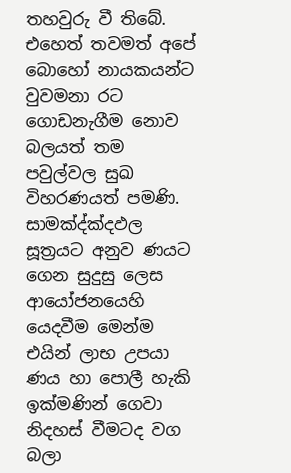තහවුරු වී තිබේ. එහෙත් තවමත් අපේ බොහෝ නායකයන්ට වුවමනා රට ගොඩනැගීම නොව බලයත් තම පවුල්වල සුඛ විහරණයත් පමණි. සාමක්‍ද්ක්‍දඵල සූත්‍රයට අනුව ණයට ගෙන සුදුසු ලෙස ආයෝජනයෙහි යෙදවීම මෙන්ම එයින් ලාභ උපයා ණය හා පොලී හැකි ඉක්මණින් ගෙවා නිදහස් වීමටද වග බලා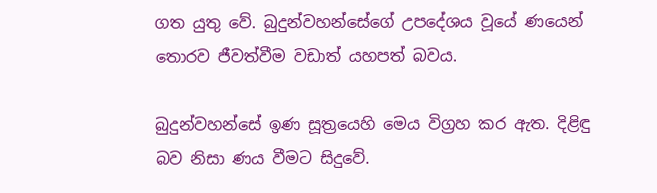ගත යුතු වේ. බුදුන්වහන්සේගේ උපදේශය වූයේ ණයෙන් තොරව ජීවත්වීම වඩාත් යහපත් බවය.

බුදුන්වහන්සේ ඉණ සූත්‍රයෙහි මෙය විග්‍රහ කර ඇත. දිළිඳු බව නිසා ණය වීමට සිදුවේ.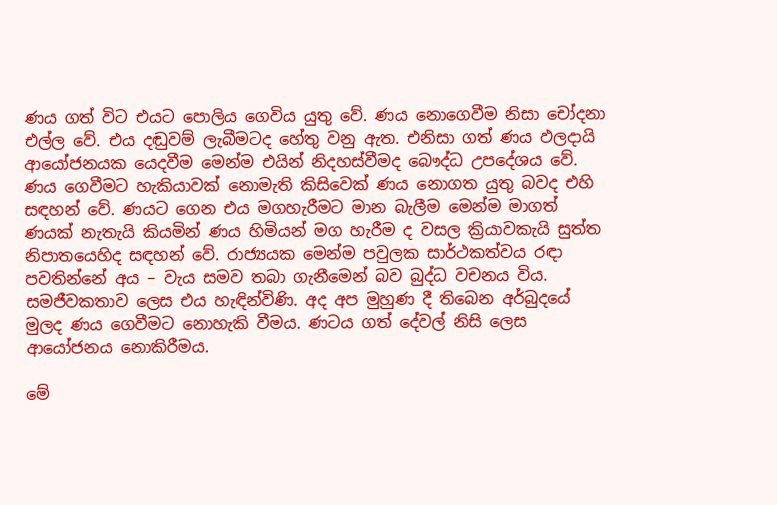ණය ගත් විට එයට පොලිය ගෙවිය යුතු වේ. ණය නොගෙවීම නිසා චෝදනා එල්ල වේ. එය දඬුවම් ලැබීමටද හේතු වනු ඇත. එනිසා ගත් ණය ඵලදායි ආයෝජනයක යෙදවීම මෙන්ම එයින් නිදහස්වීමද බෞද්ධ උපදේශය වේ. ණය ගෙවීමට හැකියාවක් නොමැති කිසිවෙක් ණය නොගත යුතු බවද එහි සඳහන් වේ. ණයට ගෙන එය මගහැරීමට මාන බැලීම මෙන්ම මාගත් ණයක් නැතැයි කියමින් ණය හිමියන් මග හැරීම ද වසල ක්‍රියාවකැයි සුත්ත නිපාතයෙහිද සඳහන් වේ. රාජ්‍යයක මෙන්ම පවුලක සාර්ථකත්වය රඳා පවතින්නේ අය – වැය සමව තබා ගැනීමෙන් බව බුද්ධ වචනය විය. සමජීවකතාව ලෙස එය හැඳින්විණි. අද අප මුහුණ දී තිබෙන අර්බුදයේ මුලද ණය ගෙවීමට නොහැකි වීමය. ණටය ගත් දේවල් නිසි ලෙස ආයෝජනය නොකිරීමය.

මේ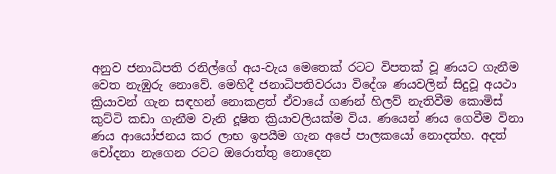අනුව ජනාධිපති රනිල්ගේ අය-වැය මෙතෙක් රටට විපතක් වූ ණයට ගැනීම වෙත නැඹුරු නොවේ. මෙහිදී ජනාධිපතිවරයා විදේශ ණයවලින් සිදුවූ අයථා ක්‍රියාවන් ගැන සඳහන් නොකළත් ඒවායේ ගණන් හිලව් නැතිවීම කොමිස් කුට්ටි කඩා ගැනීම වැනි දූෂිත ක්‍රියාවලියක්ම විය. ණයෙන් ණය ගෙවීම විනා ණය ආයෝජනය කර ලාභ ඉපයීම ගැන අපේ පාලකයෝ නොදත්හ. අදත් චෝදනා නැගෙන රටට ඔරොත්තු නොදෙන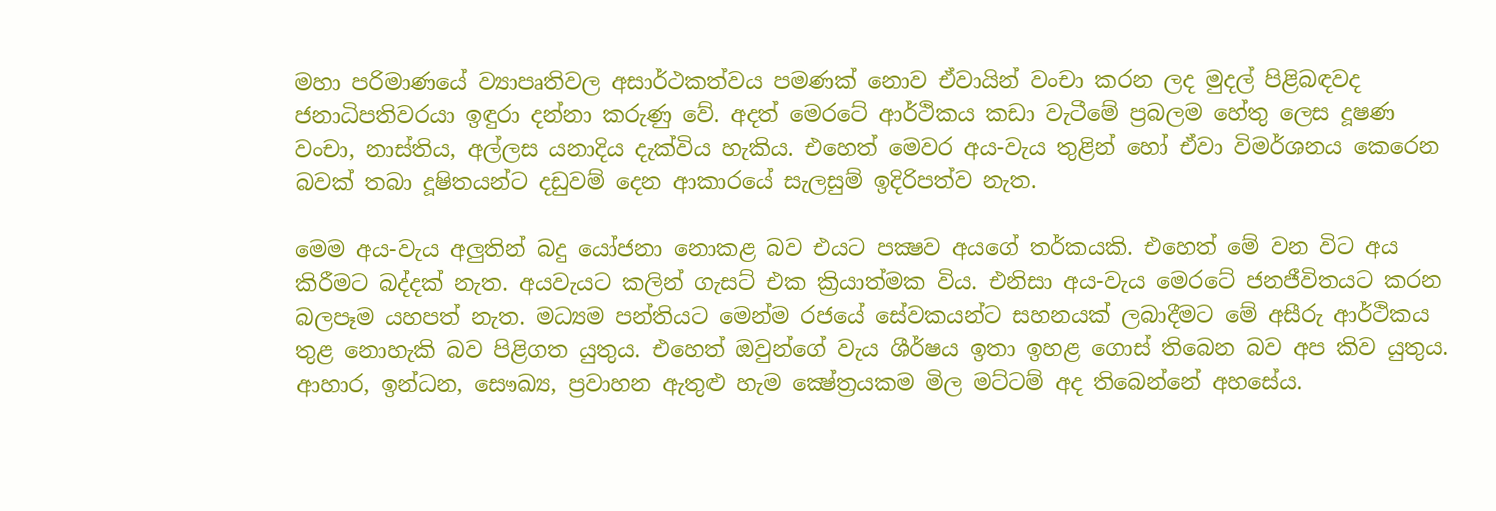මහා පරිමාණයේ ව්‍යාපෘතිවල අසාර්ථකත්වය පමණක් නොව ඒවායින් වංචා කරන ලද මුදල් පිළිබඳවද ජනාධිපතිවරයා ඉඳුරා දන්නා කරුණු වේ. අදත් මෙරටේ ආර්ථිකය කඩා වැටීමේ ප්‍රබලම හේතු ලෙස දූෂණ වංචා, නාස්තිය, අල්ලස යනාදිය දැක්විය හැකිය. එහෙත් මෙවර අය-වැය තුළින් හෝ ඒවා විමර්ශනය කෙරෙන බවක් තබා දූෂිතයන්ට දඩුවම් දෙන ආකාරයේ සැලසුම් ඉදිරිපත්ව නැත.

මෙම අය-වැය අලුතින් බදු යෝජනා නොකළ බව එයට පක්‍ෂව අයගේ තර්කයකි. එහෙත් මේ වන විට අය කිරීමට බද්දක් නැත. අයවැයට කලින් ගැසට් එක ක්‍රියාත්මක විය. එනිසා අය-වැය මෙරටේ ජනජීවිතයට කරන බලපෑම යහපත් නැත. මධ්‍යම පන්තියට මෙන්ම රජයේ සේවකයන්ට සහනයක් ලබාදීමට මේ අසීරු ආර්ථිකය තුළ නොහැකි බව පිළිගත යුතුය. එහෙත් ඔවුන්ගේ වැය ශීර්ෂය ඉතා ඉහළ ගොස් තිබෙන බව අප කිව යුතුය. ආහාර, ඉන්ධන, සෞඛ්‍ය, ප්‍රවාහන ඇතුළු හැම ක්‍ෂේත්‍රයකම මිල මට්ටම් අද තිබෙන්නේ අහසේය.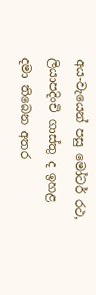අය-වැයෙන් පසු මෝටර් රථ, ලියාපදිංචි ගාස්තු ද ඉහළ දමා තිබෙන අතර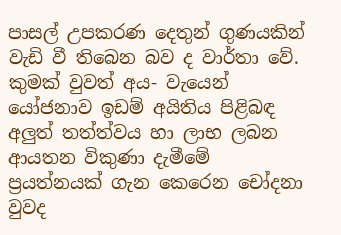පාසල් උපකරණ දෙතුන් ගුණයකින් වැඩි වී තිබෙන බව ද වාර්තා වේ. කුමක් වුවත් අය- වැයෙන් යෝජනාව ඉඩම් අයිතිය පිළිබඳ අලුත් තත්ත්වය හා ලාභ ලබන ආයතන විකුණා දැමීමේ ප්‍රයත්නයක් ගැන කෙරෙන චෝදනා වුවද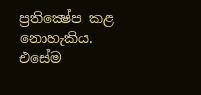ප්‍රතික්‍ෂේප කළ නොහැකිය. එසේම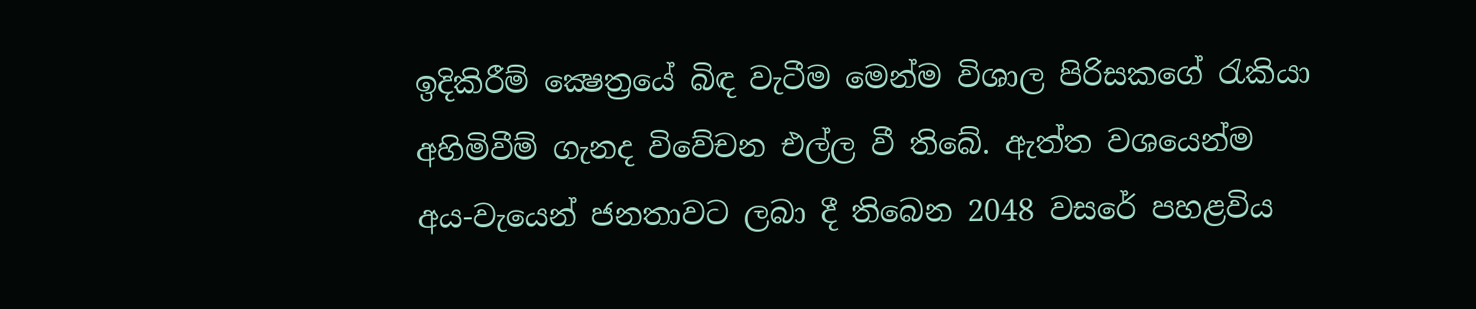ඉදිකිරීම් ක්‍ෂෙත්‍රයේ බිඳ වැටීම මෙන්ම විශාල පිරිසකගේ රැකියා අහිමිවීම් ගැනද විවේචන එල්ල වී තිබේ. ඇත්ත වශයෙන්ම අය-වැයෙන් ජනතාවට ලබා දී තිබෙන 2048 වසරේ පහළවිය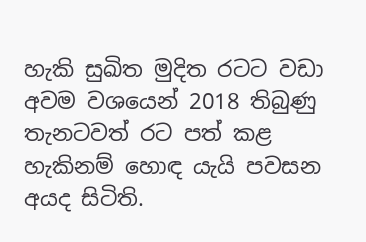හැකි සුඛිත මුදිත රටට වඩා අවම වශයෙන් 2018 තිබුණු තැනටවත් රට පත් කළ හැකිනම් හොඳ යැයි පවසන අයද සිටිති.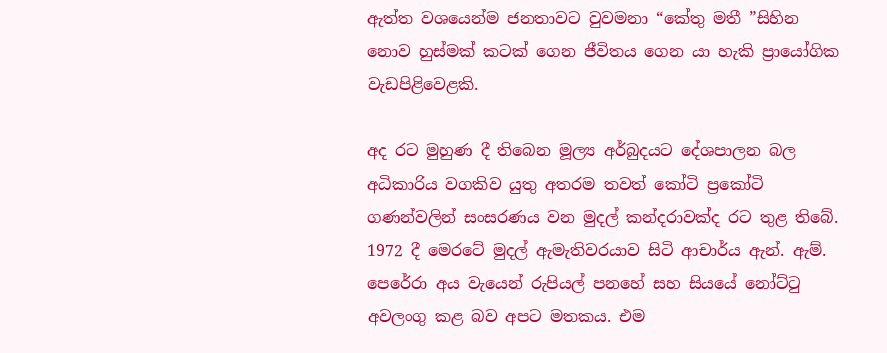ඇත්ත වශයෙන්ම ජනතාවට වුවමනා “කේතු මතී ”සිහින නොව හුස්මක් කටක් ගෙන ජීවිතය ගෙන යා හැකි ප්‍රායෝගික වැඩපිළිවෙළකි.

අද රට මුහුණ දී තිබෙන මූල්‍ය අර්බුදයට දේශපාලන බල අධිකාරිය වගකිව යුතු අතරම තවත් කෝටි ප්‍රකෝටි ගණන්වලින් සංසරණය වන මුදල් කන්දරාවක්ද රට තුළ තිබේ. 1972 දී මෙරටේ මුදල් ඇමැතිවරයාව සිටි ආචාර්ය ඇන්. ඇම්. පෙරේරා අය වැයෙන් රුපියල් පනහේ සහ සියයේ නෝට්ටු අවලංගු කළ බව අපට මතකය. එම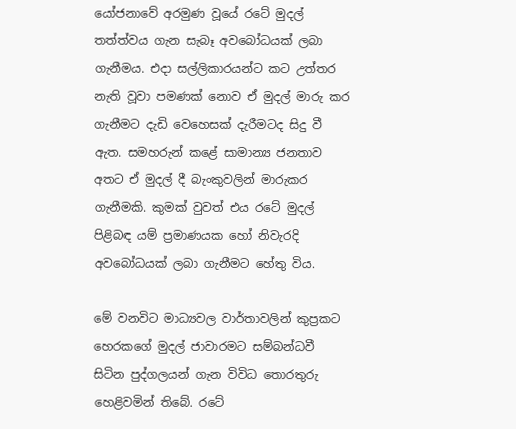යෝජනාවේ අරමුණ වූයේ රටේ මුදල් තත්ත්වය ගැන සැබෑ අවබෝධයක් ලබා ගැනීමය. එදා සල්ලිකාරයන්ට කට උත්තර නැති වූවා පමණක් නොව ඒ මුදල් මාරු කර ගැනීමට දැඩි වෙහෙසක් දැරීමටද සිදු වී ඇත. සමහරුන් කළේ සාමාන්‍ය ජනතාව අතට ඒ මුදල් දී බැංකුවලින් මාරුකර ගැනීමකි. කුමක් වුවත් එය රටේ මුදල් පිළිබඳ යම් ප්‍රමාණයක හෝ නිවැරදි අවබෝධයක් ලබා ගැනීමට හේතු විය.

මේ වනවිට මාධ්‍යවල වාර්තාවලින් කුප්‍රකට හෙරකගේ මුදල් ජාවාරමට සම්බන්ධවී සිටින පුද්ගලයන් ගැන විවිධ තොරතුරු හෙළිවමින් තිබේ. රටේ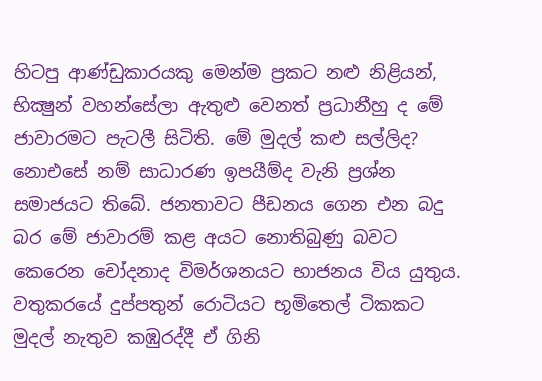හිටපු ආණ්ඩුකාරයකු මෙන්ම ප්‍රකට නළු නිළියන්, භික්‍ෂුන් වහන්සේලා ඇතුළු වෙනත් ප්‍රධානීහු ද මේ ජාවාරමට පැටලී සිටිති. මේ මුදල් කළු සල්ලිද? නොඑසේ නම් සාධාරණ ඉපයීම්ද වැනි ප්‍රශ්න සමාජයට තිබේ. ජනතාවට පීඩනය ගෙන එන බදු බර මේ ජාවාරම් කළ අයට නොතිබුණු බවට කෙරෙන චෝදනාද විමර්ශනයට භාජනය විය යුතුය. වතුකරයේ දුප්පතුන් රොටියට භූමිතෙල් ටිකකට මුදල් නැතුව කඹුරද්දී ඒ ගිනි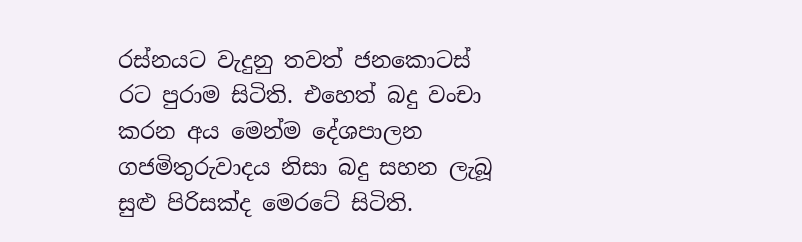රස්නයට වැදුනු තවත් ජනකොටස් රට පුරාම සිටිති. එහෙත් බදු වංචා කරන අය මෙන්ම දේශපාලන ගජමිතුරුවාදය නිසා බදු සහන ලැබූ සුළු පිරිසක්ද මෙරටේ සිටිති.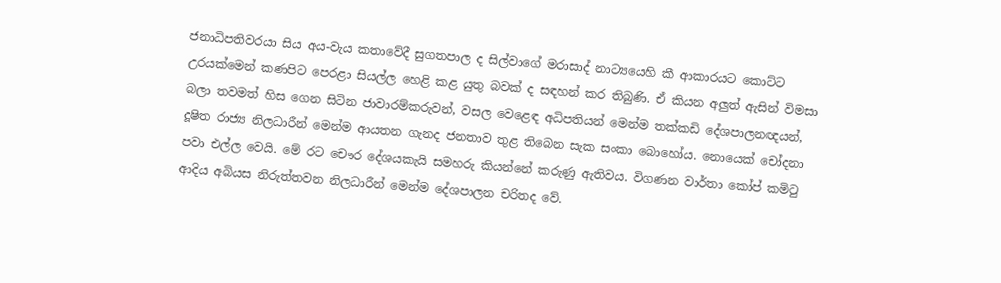ජනාධිපතිවරයා සිය අය-වැය කතාවේදී සුගතපාල ද සිල්වාගේ මරාසාද් නාට්‍යයෙහි කී ආකාරයට කොට්ට උරයක්මෙන් කණපිට පෙරළා සියල්ල හෙළි කළ යුතු බවක් ද සඳහන් කර තිබුණි. ඒ කියන අලුත් ඇසින් විමසා බලා තවමත් හිස ගෙන සිටින ජාවාරම්කරුවන්, වසල වෙළෙඳ අධිපතියන් මෙන්ම තක්කඩි දේශපාලනඥයන්, දූෂිත රාජ්‍ය නිලධාරීන් මෙන්ම ආයතන ගැනද ජනතාව තුළ තිබෙන සැක සංකා බොහෝය. නොයෙක් චෝදනා පවා එල්ල වෙයි. මේ රට චෞර දේශයකැයි සමහරු කියන්නේ කරුණු ඇතිවය. විගණන වාර්තා කෝප් කමිටු ආදිය අබියස නිරුත්තවන නිලධාරීන් මෙන්ම දේශපාලන චරිතද වේ.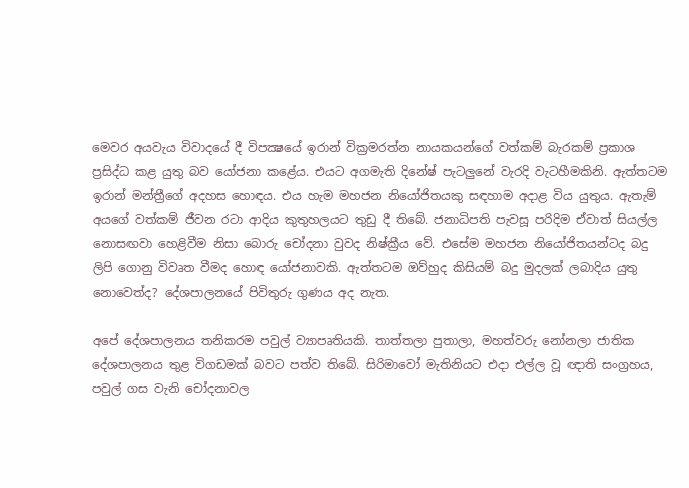මෙවර අයවැය විවාදයේ දී විපක්‍ෂයේ ඉරාන් වික්‍රමරත්න නායකයන්ගේ වත්කම් බැරකම් ප්‍රකාශ ප්‍රසිද්ධ කළ යුතු බව යෝජනා කළේය. එයට අගමැති දිනේෂ් පැටලුනේ වැරදි වැටහීමකිනි. ඇත්තටම ඉරාන් මන්ත්‍රීගේ අදහස හොඳය. එය හැම මහජන නියෝජිතයකු සඳහාම අදාළ විය යුතුය. ඇතැම් අයගේ වත්කම් ජීවන රටා ආදිය කුතුහලයට තුඩු දී තිබේ. ජනාධිපති පැවසූ පරිදිම ඒවාත් සියල්ල නොසඟවා හෙළිවීම නිසා බොරු චෝදනා වුවද නිෂ්ක්‍රීය වේ. එසේම මහජන නියෝජිතයන්ටද බදු ලිපි ගොනු විවෘත වීමද හොඳ යෝජනාවකි. ඇත්තටම ඔව්හුද කිසියම් බදු මුදලක් ලබාදිය යුතු නොවෙත්ද? දේශපාලනයේ පිවිතුරු ගුණය අද නැත.

අපේ දේශපාලනය තනිකරම පවුල් ව්‍යාපෘතියකි. තාත්තලා පුතාලා, මහත්වරු නෝනලා ජාතික දේශපාලනය තුළ විගඩමක් බවට පත්ව තිබේ. සිරිමාවෝ මැතිනියට එදා එල්ල වූ ඥාති සංග්‍රහය, පවුල් ගස වැනි චෝදනාවල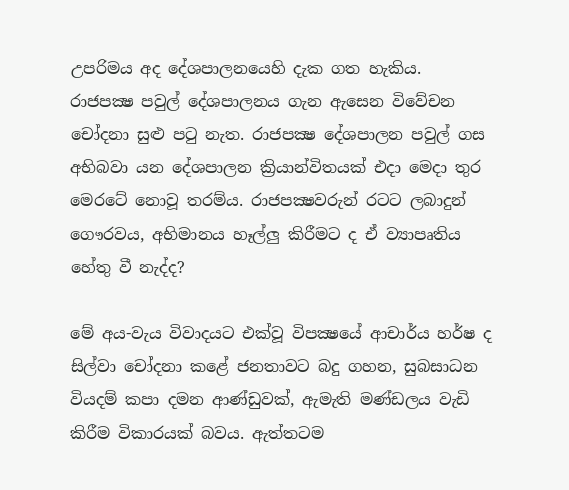උපරිමය අද දේශපාලනයෙහි දැක ගත හැකිය. රාජපක්‍ෂ පවුල් දේශපාලනය ගැන ඇසෙන විවේචන චෝදනා සුළු පටු නැත. රාජපක්‍ෂ දේශපාලන පවුල් ගස අභිබවා යන දේශපාලන ක්‍රියාන්විතයක් එදා මෙදා තුර මෙරටේ නොවූ තරම්ය. රාජපක්‍ෂවරුන් රටට ලබාදුන් ගෞරවය, අභිමානය හෑල්ලු කිරීමට ද ඒ ව්‍යාපෘතිය හේතු වී නැද්ද?

මේ අය-වැය විවාදයට එක්වූ විපක්‍ෂයේ ආචාර්ය හර්ෂ ද සිල්වා චෝදනා කළේ ජනතාවට බදු ගහන, සුබසාධන වියදම් කපා දමන ආණ්ඩුවක්, ඇමැති මණ්ඩලය වැඩි කිරීම විකාරයක් බවය. ඇත්තටම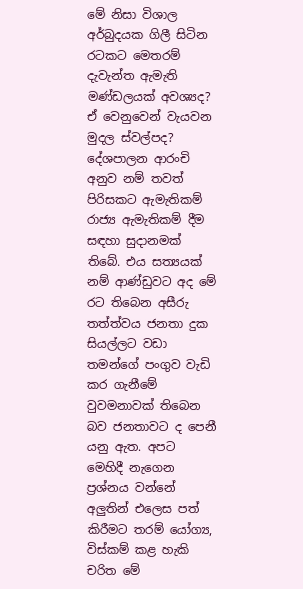මේ නිසා විශාල අර්බුදයක ගිලී සිටින රටකට මෙතරම් දැවැන්ත ඇමැති මණ්ඩලයක් අවශ්‍යද? ඒ වෙනුවෙන් වැයවන මුදල ස්වල්පද? දේශපාලන ආරංචි අනුව නම් තවත් පිරිසකට ඇමැතිකම් රාජ්‍ය ඇමැතිකම් දීම සඳහා සුදානමක් තිබේ. එය සත්‍යයක් නම් ආණ්ඩුවට අද මේ රට තිබෙන අසීරු තත්ත්වය ජනතා දුක සියල්ලට වඩා තමන්ගේ පංගුව වැඩි කර ගැනීමේ වුවමනාවක් තිබෙන බව ජනතාවට ද පෙනී යනු ඇත. අපට මෙහිදී නැගෙන ප්‍රශ්නය වන්නේ අලුතින් එලෙස පත් කිරීමට තරම් යෝග්‍ය, විස්කම් කළ හැකි චරිත මේ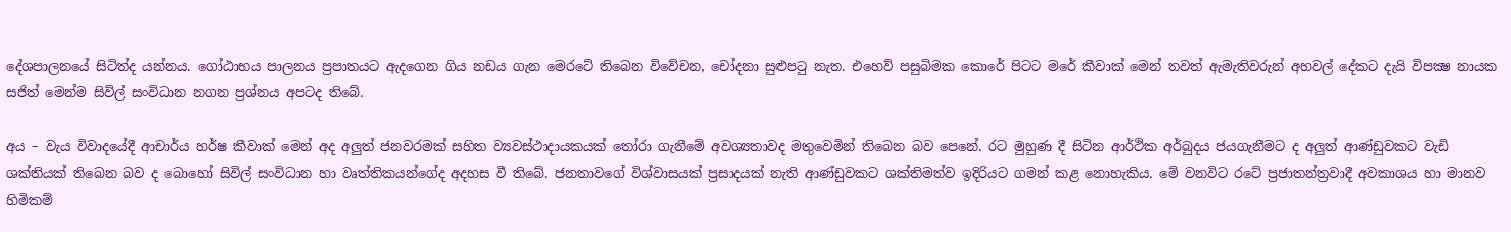දේශපාලනයේ සිටිත්ද යන්නය. ගෝඨාභය පාලනය ප්‍රපාතයට ඇදගෙන ගිය නඩය ගැන මෙරටේ තිබෙන විවේචන, චෝදනා සුළුපටු නැත. එහෙව් පසුබිමක කොරේ පිටට මරේ කීවාක් මෙන් තවත් ඇමැතිවරුන් අහවල් දේකට දැයි විපක්‍ෂ නායක සජිත් මෙන්ම සිවිල් සංවිධාන නගන ප්‍රශ්නය අපටද තිබේ.

අය – වැය විවාදයේදී ආචාර්ය හර්ෂ කීවාක් මෙන් අද අලුත් ජනවරමක් සහිත ව්‍යවස්ථාදායකයක් තෝරා ගැනීමේ අවශ්‍යතාවද මතුවෙමින් තිබෙන බව පෙනේ. රට මුහුණ දී සිටින ආර්ථික අර්බුදය ජයගැනීමට ද අලුත් ආණ්ඩුවකට වැඩි ශක්තියක් තිබෙන බව ද බොහෝ සිවිල් සංවිධාන හා වෘත්තිකයන්ගේද අදහස වී තිබේ. ජනතාවගේ විශ්වාසයක් ප්‍රසාදයක් නැති ආණ්ඩුවකට ශක්තිමත්ව ඉදිරියට ගමන් කළ නොහැකිය. මේ වනවිට රටේ ප්‍රජාතන්ත්‍රවාදී අවකාශය හා මානව හිමිකම්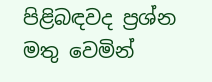පිළිබඳවද ප්‍රශ්න මතු වෙමින්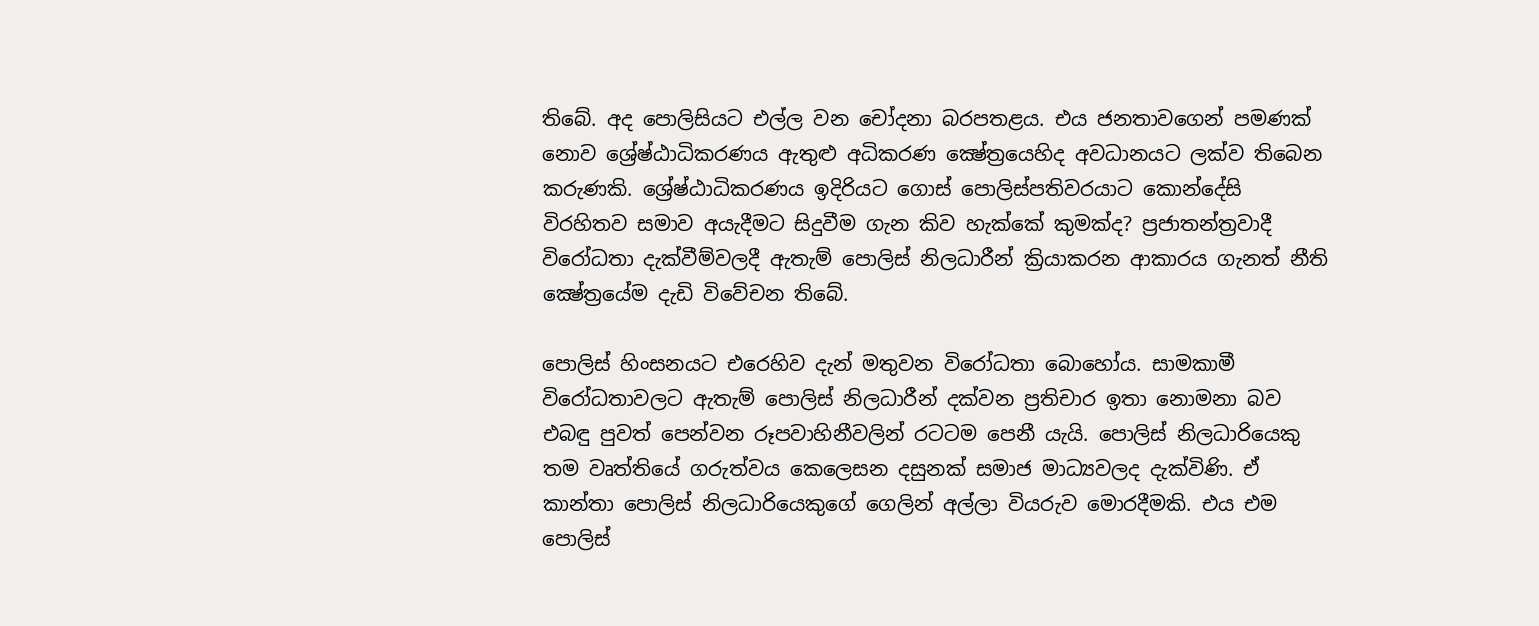තිබේ. අද පොලිසියට එල්ල වන චෝදනා බරපතළය. එය ජනතාවගෙන් පමණක් නොව ශ්‍රේෂ්ඨාධිකරණය ඇතුළු අධිකරණ ක්‍ෂේත්‍රයෙහිද අවධානයට ලක්ව තිබෙන කරුණකි. ශ්‍රේෂ්ඨාධිකරණය ඉදිරියට ගොස් පොලිස්පතිවරයාට කොන්දේසි විරහිතව සමාව අයැදීමට සිදුවීම ගැන කිව හැක්කේ කුමක්ද? ප්‍රජාතන්ත්‍රවාදී විරෝධතා දැක්වීම්වලදී ඇතැම් පොලිස් නිලධාරීන් ක්‍රියාකරන ආකාරය ගැනත් නීති ක්‍ෂේත්‍රයේම දැඩි විවේචන තිබේ.

පොලිස් හිංසනයට එරෙහිව දැන් මතුවන විරෝධතා බොහෝය. සාමකාමී විරෝධතාවලට ඇතැම් පොලිස් නිලධාරීන් දක්වන ප්‍රතිචාර ඉතා නොමනා බව එබඳු පුවත් පෙන්වන රූපවාහිනීවලින් රටටම පෙනී යැයි. පොලිස් නිලධාරියෙකු තම වෘත්තියේ ගරුත්වය කෙලෙසන දසුනක් සමාජ මාධ්‍යවලද දැක්විණි. ඒ කාන්තා පොලිස් නිලධාරියෙකුගේ ගෙලින් අල්ලා වියරුව මොරදීමකි. එය එම පොලිස්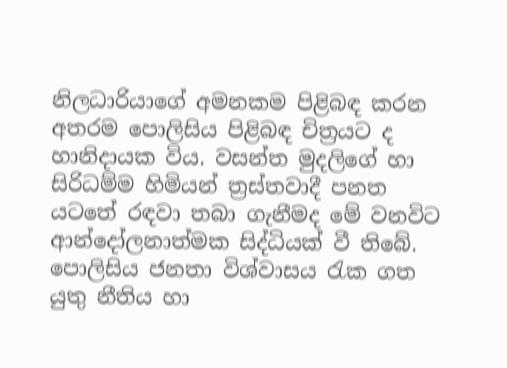නිලධාරියාගේ අමනකම පිළිබඳ කරන අතරම පොලිසිය පිළිබඳ චිත්‍රයට ද හානිදායක විය. වසන්ත මුදලිගේ හා සිරිධම්ම හිමියන් ත්‍රස්තවාදී පනත යටතේ රඳවා තබා ගැනීමද මේ වනවිට ආන්දෝලනාත්මක සිද්ධියක් වී තිබේ. පොලිසිය ජනතා විශ්වාසය රැක ගත යුතු නීතිය හා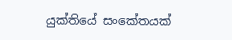යුක්තියේ සංකේතයක්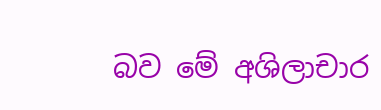බව මේ අශිලාචාර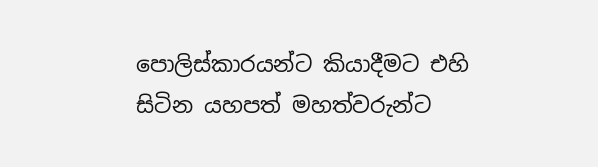පොලිස්කාරයන්ට කියාදීමට එහි සිටින යහපත් මහත්වරුන්ට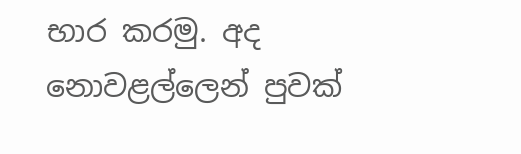භාර කරමු. අද නොවළල්ලෙන් පුවක්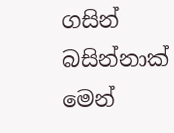ගසින් බසින්නාක් මෙන්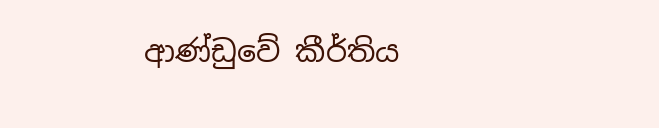ආණ්ඩුවේ කීර්තිය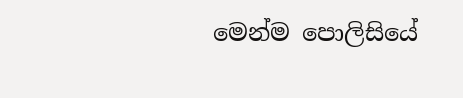මෙන්ම පොලිසියේ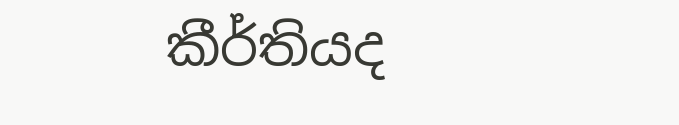කීර්තියද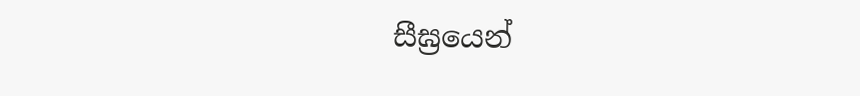සීඝ්‍රයෙන්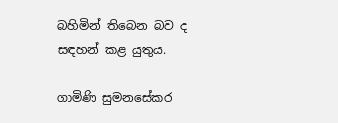බහිමින් තිබෙන බව ද සඳහන් කළ යුතුය.

ගාමිණි සුමනසේකර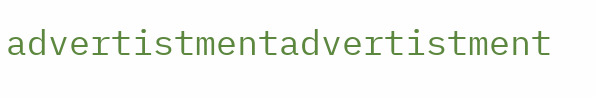advertistmentadvertistment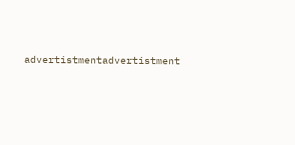advertistmentadvertistment